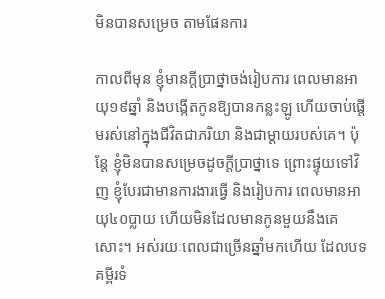មិនបានសម្រេច តាមផែនការ

កាលពីមុន ខ្ញុំមានក្តីប្រាថ្នាចង់រៀបការ ពេលមានអាយុ១៩ឆ្នាំ និងបង្កើតកូនឱ្យបានកន្លះឡូ ហើយចាប់ផ្តើមរស់នៅក្នុងជីវិតជាភរិយា និងជាម្តាយរបស់គេ។ ប៉ុន្តែ ខ្ញុំមិនបានសម្រេចដូចក្តីប្រាថ្នាទេ ព្រោះផ្ទុយទៅវិញ ខ្ញុំបែរជាមានការងារធ្វើ និងរៀបការ ពេលមានអាយុ៤០ប្លាយ ហើយមិនដែលមានកូនមួយនឹងគេសោះ។ អស់រយៈពេលជាច្រើនឆ្នាំមកហើយ ដែលបទគម្ពីរទំ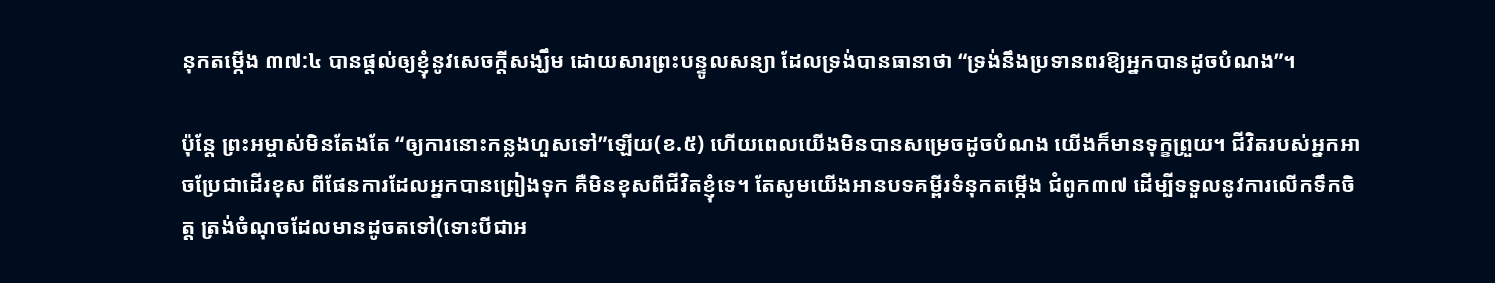នុកតម្កើង ៣៧:៤ បានផ្តល់ឲ្យខ្ញុំនូវសេចក្តីសង្ឃឹម ដោយសារព្រះបន្ទូលសន្យា ដែលទ្រង់បានធានាថា “ទ្រង់នឹងប្រទានពរឱ្យអ្នកបានដូចបំណង”។

ប៉ុន្តែ ព្រះអម្ចាស់មិនតែងតែ “ឲ្យការនោះកន្លងហួសទៅ”ឡើយ(ខ.៥) ហើយពេលយើងមិនបានសម្រេចដូចបំណង យើងក៏មានទុក្ខព្រួយ។ ជីវិតរបស់អ្នកអាចប្រែជាដើរខុស ពីផែនការដែលអ្នកបានព្រៀងទុក គឺមិនខុសពីជីវិតខ្ញុំទេ។ តែសូមយើងអានបទគម្ពីរទំនុកតម្កើង ជំពូក៣៧ ដើម្បីទទួលនូវការលើកទឹកចិត្ត ត្រង់ចំណុចដែលមានដូចតទៅ(ទោះបីជាអ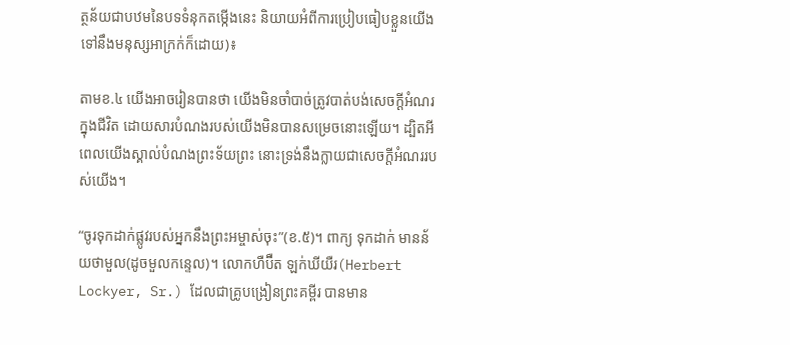ត្ថន័យជាបឋមនៃបទទំនុកតម្កើងនេះ និយាយអំពីការប្រៀបធៀបខ្លួនយើងទៅនឹងមនុស្សអាក្រក់ក៏ដោយ)៖

តាមខ.៤ យើងអាចរៀនបានថា យើងមិនចាំបាច់ត្រូវបាត់បង់សេចក្តីអំណរក្នុងជីវិត ដោយសារបំណងរបស់យើងមិនបានសម្រេចនោះឡើយ។ ដ្បិតអី ពេលយើងស្គាល់បំណងព្រះទ័យព្រះ នោះទ្រង់នឹងក្លាយជាសេចក្តីអំណររបស់យើង។

“ចូរទុកដាក់ផ្លូវរបស់អ្នកនឹងព្រះអម្ចាស់ចុះ”(ខ.៥)។ ពាក្យ ទុកដាក់ មានន័យថាមួល(ដូចមួលកន្ទេល)។ លោកហឺប៊ឺត ឡក់ឃីយឺរ(Herbert Lockyer, Sr.) ដែលជាគ្រូបង្រៀនព្រះគម្ពីរ បានមាន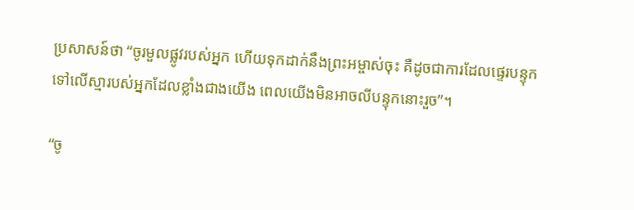ប្រសាសន៍ថា “ចូរមួលផ្លូវរបស់អ្នក ហើយទុកដាក់នឹងព្រះអម្ចាស់ចុះ គឺដូចជាការដែលផ្ទេរបន្ទុកទៅលើស្មារបស់អ្នកដែលខ្លាំងជាងយើង ពេលយើងមិនអាចលីបន្ទុកនោះរួច”។

“ចូ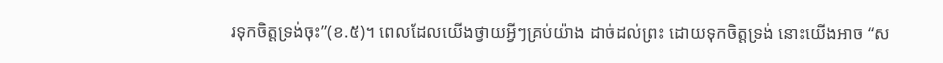រទុកចិត្តទ្រង់ចុះ”(ខ.៥)។ ពេលដែលយើងថ្វាយអ្វីៗគ្រប់យ៉ាង ដាច់ដល់ព្រះ ដោយទុកចិត្តទ្រង់ នោះយើងអាច “ស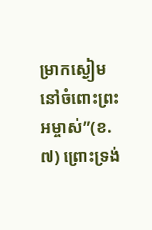ម្រាកស្ងៀមនៅចំពោះព្រះអម្ចាស់”(ខ.៧) ព្រោះទ្រង់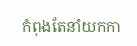កំពុងតែនាំយកកា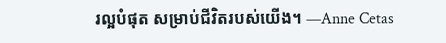រល្អបំផុត សម្រាប់ជីវិតរបស់យើង។ —Anne Cetas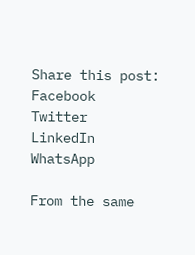Share this post:
Facebook
Twitter
LinkedIn
WhatsApp

From the same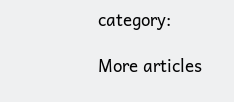category:

More articles